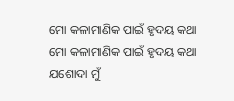ମୋ କଳାମାଣିକ ପାଇଁ ହୃଦୟ କଥା
ମୋ କଳାମାଣିକ ପାଇଁ ହୃଦୟ କଥା
ଯଶୋଦା ମୁଁ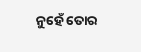ନୁହେଁ ତୋର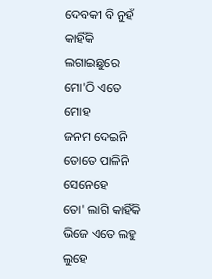ଦେବକୀ ବି ନୁହଁ
କାହିଁକି ଲଗାଇଛୁରେ ମୋ'ଠି ଏତେ ମୋହ
ଜନମ ଦେଇନି ତୋତେ ପାଳିନି ସେନେହେ
ତୋ' ଲାଗି କାହିଁକି ଭିଜେ ଏତେ ଲହୁ ଲୁହେ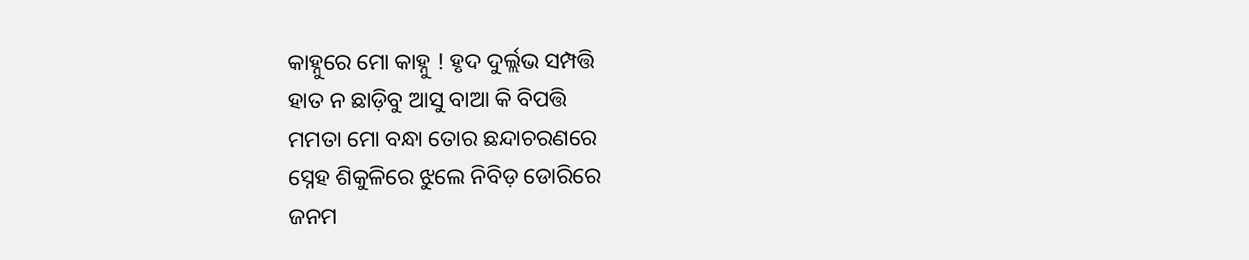କାହ୍ନୁରେ ମୋ କାହ୍ନୁ ! ହୃଦ ଦୁର୍ଲ୍ଲଭ ସମ୍ପତ୍ତି
ହାତ ନ ଛାଡ଼ିବୁ ଆସୁ ବାଆ କି ବିପତ୍ତି
ମମତା ମୋ ବନ୍ଧା ତୋର ଛନ୍ଦାଚରଣରେ
ସ୍ନେହ ଶିକୁଳିରେ ଝୁଲେ ନିବିଡ଼ ଡୋରିରେ
ଜନମ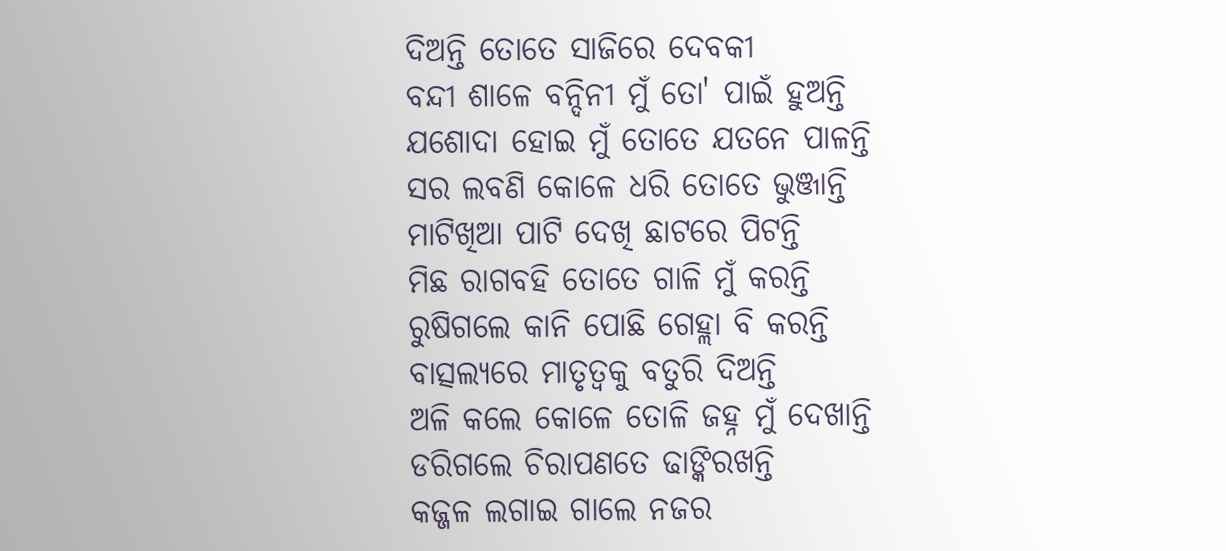ଦିଅନ୍ତି ତୋତେ ସାଜିରେ ଦେବକୀ
ବନ୍ଦୀ ଶାଳେ ବନ୍ଦିନୀ ମୁଁ ତୋ' ପାଇଁ ହୁଅନ୍ତି
ଯଶୋଦା ହୋଇ ମୁଁ ତୋତେ ଯତନେ ପାଳନ୍ତି
ସର ଲବଣି କୋଳେ ଧରି ତୋତେ ଭୁଞ୍ଜାନ୍ତି
ମାଟିଖିଆ ପାଟି ଦେଖି ଛାଟରେ ପିଟନ୍ତି
ମିଛ ରାଗବହି ତୋତେ ଗାଳି ମୁଁ କରନ୍ତି
ରୁଷିଗଲେ କାନି ପୋଛି ଗେହ୍ଲା ବି କରନ୍ତି
ବାତ୍ସଲ୍ୟରେ ମାତୃତ୍ୱକୁ ବତୁରି ଦିଅନ୍ତି
ଅଳି କଲେ କୋଳେ ତୋଳି ଜହ୍ନ ମୁଁ ଦେଖାନ୍ତି
ଡରିଗଲେ ଚିରାପଣତେ ଢାଙ୍କିରଖନ୍ତି
କଜ୍ଜଳ ଲଗାଇ ଗାଲେ ନଜର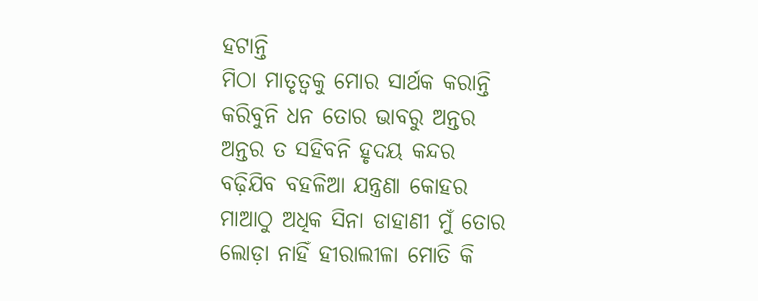ହଟାନ୍ତି
ମିଠା ମାତୃତ୍ୱକୁ ମୋର ସାର୍ଥକ କରାନ୍ତି
କରିବୁନି ଧନ ତୋର ଭାବରୁ ଅନ୍ତର
ଅନ୍ତର ତ ସହିବନି ହୃଦୟ କନ୍ଦର
ବଢ଼ିଯିବ ବହଳିଆ ଯନ୍ତ୍ରଣା କୋହର
ମାଆଠୁ ଅଧିକ ସିନା ଡାହାଣୀ ମୁଁ ତୋର
ଲୋଡ଼ା ନାହିଁ ହୀରାଲୀଳା ମୋତି କି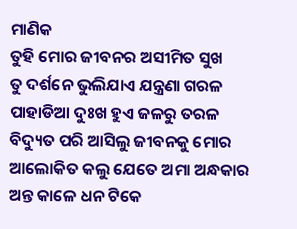ମାଣିକ
ତୁହି ମୋର ଜୀବନର ଅସୀମିତ ସୁଖ
ତୁ ଦର୍ଶନେ ଭୁଲିଯାଏ ଯନ୍ତ୍ରଣା ଗରଳ
ପାହାଡିଆ ଦୁଃଖ ହୁଏ ଜଳରୁ ତରଳ
ବିଦ୍ୟୁତ ପରି ଆସିଲୁ ଜୀବନକୁ ମୋର
ଆଲୋକିତ କଲୁ ଯେତେ ଅମା ଅନ୍ଧକାର
ଅନ୍ତ କାଳେ ଧନ ଟିକେ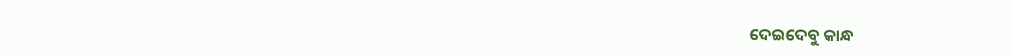ଦେଇଦେବୁ କାନ୍ଧ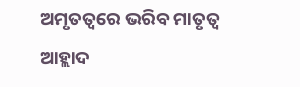ଅମୃତତ୍ୱରେ ଭରିବ ମାତୃତ୍ୱ ଆହ୍ଲାଦ